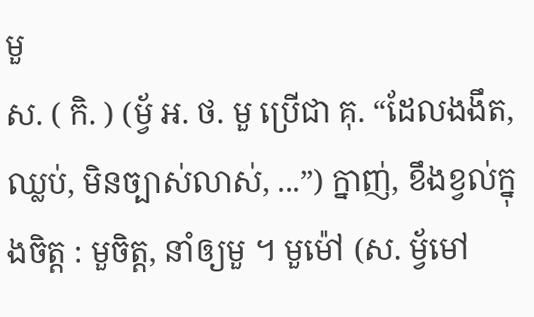មួ
ស. ( កិ. ) (ម្វ័ អ. ថ. មួ ប្រើជា គុ. “ដែលងងឹត, ឈ្លប់, មិនច្បាស់លាស់, ...”) ក្នាញ់, ខឹងខ្វល់ក្នុងចិត្ត : មួចិត្ត, នាំឲ្យមួ ។ មួម៉ៅ (ស. ម្វ័មៅ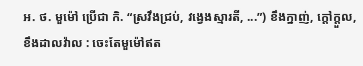អ. ថ. មួម៉ៅ ប្រើជា កិ. “ស្រវឹងជ្រប់, វង្វេងស្មារតី, ...”) ខឹងក្នាញ់, ក្ដៅក្ដួល, ខឹងដាលវ៉ាល : ចេះតែមួម៉ៅឥត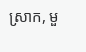ស្រាក, មួ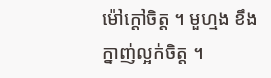ម៉ៅក្ដៅចិត្ត ។ មួហ្មង ខឹងក្នាញ់ល្អក់ចិត្ត ។